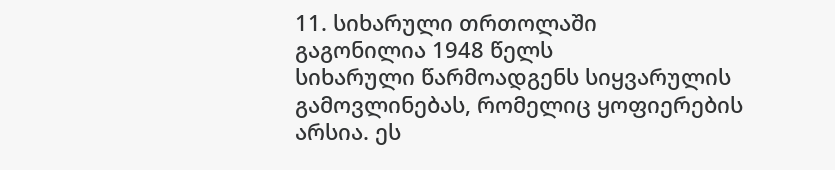11. სიხარული თრთოლაში
გაგონილია 1948 წელს
სიხარული წარმოადგენს სიყვარულის გამოვლინებას, რომელიც ყოფიერების არსია. ეს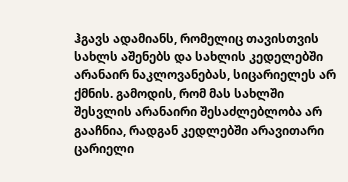ჰგავს ადამიანს, რომელიც თავისთვის სახლს აშენებს და სახლის კედელებში არანაირ ნაკლოვანებას, სიცარიელეს არ ქმნის. გამოდის, რომ მას სახლში შესვლის არანაირი შესაძლებლობა არ გააჩნია, რადგან კედლებში არავითარი ცარიელი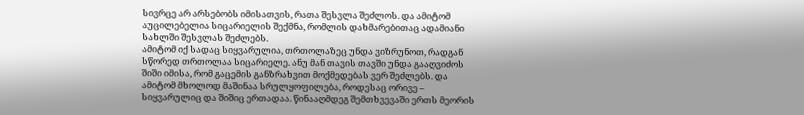სივრცე არ არსებობს იმისათვის, რათა შესვლა შეძლოს. და ამიტომ აუცილებელია სიცარიელის შექმნა, რომლის დახმარებითაც ადამიანი სახლში შესვლას შეძლებს.
ამიტომ იქ სადაც სიყვარულია, თრთოლაზეც უნდა ვიზრუნოთ, რადგან სწორედ თრთოლაა სიცარიელე. ანუ მან თავის თავში უნდა გააღვიძოს შიში იმისა, რომ გაცემის განზრახვით მოქმედებას ვერ შეძლებს. და ამიტომ მხოლოდ მაშინაა სრულყოფილება, როდესაც ორივე – სიყვარულიც და შიშიც ერთადაა. წინააღმდეგ შემთხვევაში ერთს მეორის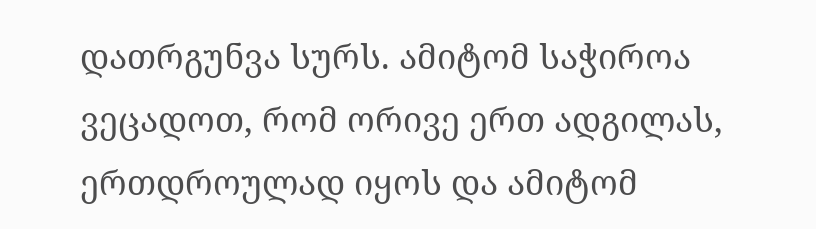დათრგუნვა სურს. ამიტომ საჭიროა ვეცადოთ, რომ ორივე ერთ ადგილას, ერთდროულად იყოს და ამიტომ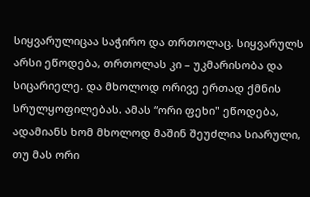სიყვარულიცაა საჭირო და თრთოლაც. სიყვარულს არსი ეწოდება, თრთოლას კი – უკმარისობა და სიცარიელე. და მხოლოდ ორივე ერთად ქმნის სრულყოფილებას. ამას “ორი ფეხი" ეწოდება, ადამიანს ხომ მხოლოდ მაშინ შეუძლია სიარული, თუ მას ორი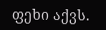ფეხი აქვს.